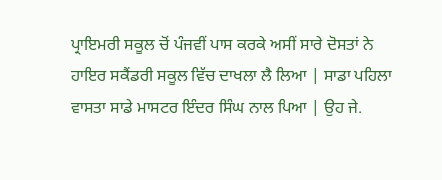ਪ੍ਰਾਇਮਰੀ ਸਕੂਲ ਚੋਂ ਪੰਜਵੀਂ ਪਾਸ ਕਰਕੇ ਅਸੀਂ ਸਾਰੇ ਦੋਸਤਾਂ ਨੇ ਹਾਇਰ ਸਕੈਂਡਰੀ ਸਕੂਲ ਵਿੱਚ ਦਾਖਲਾ ਲੈ ਲਿਆ | ਸਾਡਾ ਪਹਿਲਾ ਵਾਸਤਾ ਸਾਡੇ ਮਾਸਟਰ ਇੰਦਰ ਸਿੰਘ ਨਾਲ ਪਿਆ | ਉਹ ਜੇ.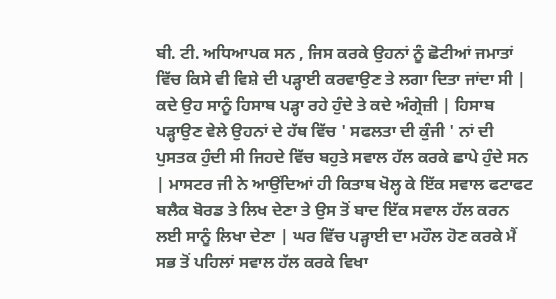ਬੀ. ਟੀ. ਅਧਿਆਪਕ ਸਨ , ਜਿਸ ਕਰਕੇ ਉਹਨਾਂ ਨੂੰ ਛੋਟੀਆਂ ਜਮਾਤਾਂ ਵਿੱਚ ਕਿਸੇ ਵੀ ਵਿਸ਼ੇ ਦੀ ਪੜ੍ਹਾਈ ਕਰਵਾਉਣ ਤੇ ਲਗਾ ਦਿਤਾ ਜਾਂਦਾ ਸੀ | ਕਦੇ ਉਹ ਸਾਨੂੰ ਹਿਸਾਬ ਪੜ੍ਹਾ ਰਹੇ ਹੁੰਦੇ ਤੇ ਕਦੇ ਅੰਗ੍ਰੇਜ਼ੀ | ਹਿਸਾਬ ਪੜ੍ਹਾਉਣ ਵੇਲੇ ਉਹਨਾਂ ਦੇ ਹੱਥ ਵਿੱਚ ' ਸਫਲਤਾ ਦੀ ਕੁੰਜੀ ' ਨਾਂ ਦੀ ਪੁਸਤਕ ਹੁੰਦੀ ਸੀ ਜਿਹਦੇ ਵਿੱਚ ਬਹੁਤੇ ਸਵਾਲ ਹੱਲ ਕਰਕੇ ਛਾਪੇ ਹੁੰਦੇ ਸਨ | ਮਾਸਟਰ ਜੀ ਨੇ ਆਉਂਦਿਆਂ ਹੀ ਕਿਤਾਬ ਖੋਲ੍ਹ ਕੇ ਇੱਕ ਸਵਾਲ ਫਟਾਫਟ ਬਲੈਕ ਬੋਰਡ ਤੇ ਲਿਖ ਦੇਣਾ ਤੇ ਉਸ ਤੋਂ ਬਾਦ ਇੱਕ ਸਵਾਲ ਹੱਲ ਕਰਨ ਲਈ ਸਾਨੂੰ ਲਿਖਾ ਦੇਣਾ | ਘਰ ਵਿੱਚ ਪੜ੍ਹਾਈ ਦਾ ਮਹੌਲ ਹੋਣ ਕਰਕੇ ਮੈਂ ਸਭ ਤੋਂ ਪਹਿਲਾਂ ਸਵਾਲ ਹੱਲ ਕਰਕੇ ਵਿਖਾ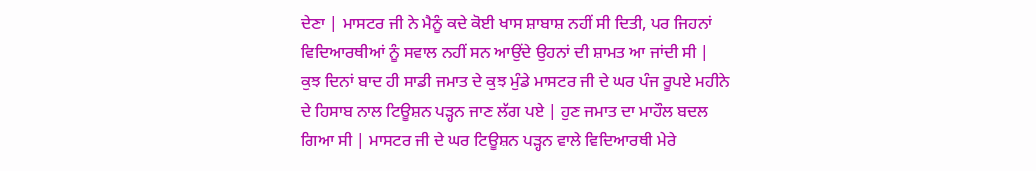ਦੇਣਾ | ਮਾਸਟਰ ਜੀ ਨੇ ਮੈਨੂੰ ਕਦੇ ਕੋਈ ਖਾਸ ਸ਼ਾਬਾਸ਼ ਨਹੀਂ ਸੀ ਦਿਤੀ, ਪਰ ਜਿਹਨਾਂ ਵਿਦਿਆਰਥੀਆਂ ਨੂੰ ਸਵਾਲ ਨਹੀਂ ਸਨ ਆਉਂਦੇ ਉਹਨਾਂ ਦੀ ਸ਼ਾਮਤ ਆ ਜਾਂਦੀ ਸੀ |
ਕੁਝ ਦਿਨਾਂ ਬਾਦ ਹੀ ਸਾਡੀ ਜਮਾਤ ਦੇ ਕੁਝ ਮੁੰਡੇ ਮਾਸਟਰ ਜੀ ਦੇ ਘਰ ਪੰਜ ਰੂਪਏ ਮਹੀਨੇ ਦੇ ਹਿਸਾਬ ਨਾਲ ਟਿਊਸ਼ਨ ਪੜ੍ਹਨ ਜਾਣ ਲੱਗ ਪਏ | ਹੁਣ ਜਮਾਤ ਦਾ ਮਾਹੌਲ ਬਦਲ ਗਿਆ ਸੀ | ਮਾਸਟਰ ਜੀ ਦੇ ਘਰ ਟਿਊਸ਼ਨ ਪੜ੍ਹਨ ਵਾਲੇ ਵਿਦਿਆਰਥੀ ਮੇਰੇ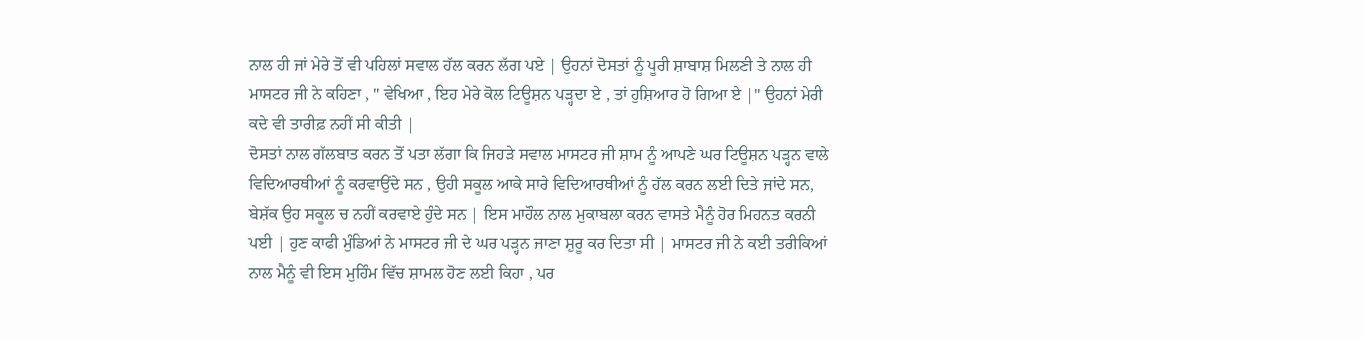ਨਾਲ ਹੀ ਜਾਂ ਮੇਰੇ ਤੋਂ ਵੀ ਪਹਿਲਾਂ ਸਵਾਲ ਹੱਲ ਕਰਨ ਲੱਗ ਪਏ | ਉਹਨਾਂ ਦੋਸਤਾਂ ਨੂੰ ਪੂਰੀ ਸ਼ਾਬਾਸ਼ ਮਿਲਣੀ ਤੇ ਨਾਲ ਹੀ ਮਾਸਟਰ ਜੀ ਨੇ ਕਹਿਣਾ , " ਵੇਖਿਆ , ਇਹ ਮੇਰੇ ਕੋਲ ਟਿਊਸ਼ਨ ਪੜ੍ਹਦਾ ਏ , ਤਾਂ ਹੁਸ਼ਿਆਰ ਹੋ ਗਿਆ ਏ |" ਉਹਨਾਂ ਮੇਰੀ ਕਦੇ ਵੀ ਤਾਰੀਫ਼ ਨਹੀਂ ਸੀ ਕੀਤੀ |
ਦੋਸਤਾਂ ਨਾਲ ਗੱਲਬਾਤ ਕਰਨ ਤੋਂ ਪਤਾ ਲੱਗਾ ਕਿ ਜਿਹੜੇ ਸਵਾਲ ਮਾਸਟਰ ਜੀ ਸ਼ਾਮ ਨੂੰ ਆਪਣੇ ਘਰ ਟਿਊਸ਼ਨ ਪੜ੍ਹਨ ਵਾਲੇ ਵਿਦਿਆਰਥੀਆਂ ਨੂੰ ਕਰਵਾਉਂਦੇ ਸਨ , ਉਹੀ ਸਕੂਲ ਆਕੇ ਸਾਰੇ ਵਿਦਿਆਰਥੀਆਂ ਨੂੰ ਹੱਲ ਕਰਨ ਲਈ ਦਿਤੇ ਜਾਂਦੇ ਸਨ, ਬੇਸ਼ੱਕ ਉਹ ਸਕੂਲ ਚ ਨਹੀਂ ਕਰਵਾਏ ਹੁੰਦੇ ਸਨ | ਇਸ ਮਾਹੌਲ ਨਾਲ ਮੁਕਾਬਲਾ ਕਰਨ ਵਾਸਤੇ ਮੈਨੂੰ ਹੋਰ ਮਿਹਨਤ ਕਰਨੀ ਪਈ | ਹੁਣ ਕਾਫੀ ਮੁੰਡਿਆਂ ਨੇ ਮਾਸਟਰ ਜੀ ਦੇ ਘਰ ਪੜ੍ਹਨ ਜਾਣਾ ਸ਼ੁਰੂ ਕਰ ਦਿਤਾ ਸੀ | ਮਾਸਟਰ ਜੀ ਨੇ ਕਈ ਤਰੀਕਿਆਂ ਨਾਲ ਮੈਨੂੰ ਵੀ ਇਸ ਮੁਹਿੰਮ ਵਿੱਚ ਸ਼ਾਮਲ ਹੋਣ ਲਈ ਕਿਹਾ , ਪਰ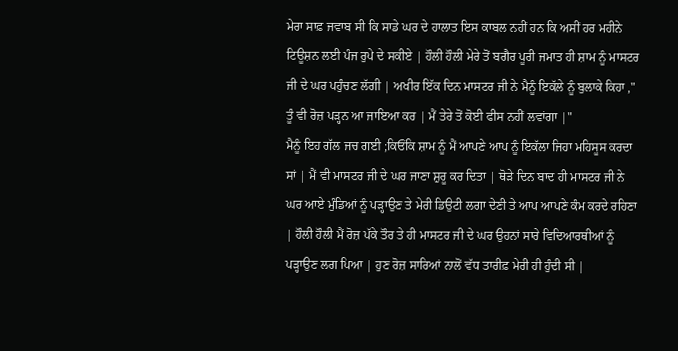ਮੇਰਾ ਸਾਫ਼ ਜਵਾਬ ਸੀ ਕਿ ਸਾਡੇ ਘਰ ਦੇ ਹਾਲਾਤ ਇਸ ਕਾਬਲ ਨਹੀਂ ਹਨ ਕਿ ਅਸੀਂ ਹਰ ਮਹੀਨੇ ਟਿਊਸ਼ਨ ਲਈ ਪੰਜ ਰੁਪੇ ਦੇ ਸਕੀਏ | ਹੌਲੀ ਹੌਲੀ ਮੇਰੇ ਤੋਂ ਬਗੈਰ ਪੂਰੀ ਜਮਾਤ ਹੀ ਸ਼ਾਮ ਨੂੰ ਮਾਸਟਰ ਜੀ ਦੇ ਘਰ ਪਹੁੰਚਣ ਲੱਗੀ | ਅਖੀਰ ਇੱਕ ਦਿਨ ਮਾਸਟਰ ਜੀ ਨੇ ਮੈਨੂੰ ਇਕੱਲੇ ਨੂੰ ਬੁਲਾਕੇ ਕਿਹਾ ," ਤੂੰ ਵੀ ਰੋਜ਼ ਪੜ੍ਹਨ ਆ ਜਾਇਆ ਕਰ | ਮੈਂ ਤੇਰੇ ਤੋਂ ਕੋਈ ਫੀਸ ਨਹੀਂ ਲਵਾਂਗਾ |"
ਮੈਨੂੰ ਇਹ ਗੱਲ ਜਚ ਗਈ ;ਕਿਓਂਕਿ ਸ਼ਾਮ ਨੂੰ ਮੈਂ ਆਪਣੇ ਆਪ ਨੂੰ ਇਕੱਲਾ ਜਿਹਾ ਮਹਿਸੂਸ ਕਰਦਾ ਸਾਂ | ਮੈਂ ਵੀ ਮਾਸਟਰ ਜੀ ਦੇ ਘਰ ਜਾਣਾ ਸ਼ੁਰੂ ਕਰ ਦਿਤਾ | ਥੋੜੇ ਦਿਨ ਬਾਦ ਹੀ ਮਾਸਟਰ ਜੀ ਨੇ ਘਰ ਆਏ ਮੁੰਡਿਆਂ ਨੂੰ ਪੜ੍ਹਾਉਣ ਤੇ ਮੇਰੀ ਡਿਉਟੀ ਲਗਾ ਦੇਣੀ ਤੇ ਆਪ ਆਪਣੇ ਕੰਮ ਕਰਦੇ ਰਹਿਣਾ | ਹੌਲੀ ਹੌਲੀ ਮੈਂ ਰੋਜ਼ ਪੱਕੇ ਤੌਰ ਤੇ ਹੀ ਮਾਸਟਰ ਜੀ ਦੇ ਘਰ ਉਹਨਾਂ ਸਾਰੇ ਵਿਦਿਆਰਥੀਆਂ ਨੂੰ ਪੜ੍ਹਾਉਣ ਲਗ ਪਿਆ | ਹੁਣ ਰੋਜ਼ ਸਾਰਿਆਂ ਨਾਲੋਂ ਵੱਧ ਤਾਰੀਫ਼ ਮੇਰੀ ਹੀ ਹੁੰਦੀ ਸੀ |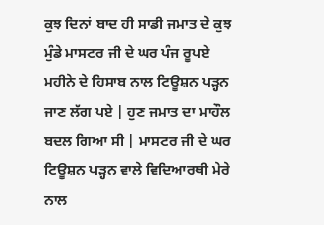ਕੁਝ ਦਿਨਾਂ ਬਾਦ ਹੀ ਸਾਡੀ ਜਮਾਤ ਦੇ ਕੁਝ ਮੁੰਡੇ ਮਾਸਟਰ ਜੀ ਦੇ ਘਰ ਪੰਜ ਰੂਪਏ ਮਹੀਨੇ ਦੇ ਹਿਸਾਬ ਨਾਲ ਟਿਊਸ਼ਨ ਪੜ੍ਹਨ ਜਾਣ ਲੱਗ ਪਏ | ਹੁਣ ਜਮਾਤ ਦਾ ਮਾਹੌਲ ਬਦਲ ਗਿਆ ਸੀ | ਮਾਸਟਰ ਜੀ ਦੇ ਘਰ ਟਿਊਸ਼ਨ ਪੜ੍ਹਨ ਵਾਲੇ ਵਿਦਿਆਰਥੀ ਮੇਰੇ ਨਾਲ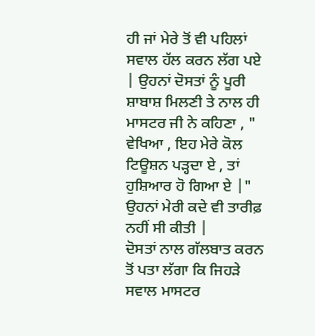ਹੀ ਜਾਂ ਮੇਰੇ ਤੋਂ ਵੀ ਪਹਿਲਾਂ ਸਵਾਲ ਹੱਲ ਕਰਨ ਲੱਗ ਪਏ | ਉਹਨਾਂ ਦੋਸਤਾਂ ਨੂੰ ਪੂਰੀ ਸ਼ਾਬਾਸ਼ ਮਿਲਣੀ ਤੇ ਨਾਲ ਹੀ ਮਾਸਟਰ ਜੀ ਨੇ ਕਹਿਣਾ , " ਵੇਖਿਆ , ਇਹ ਮੇਰੇ ਕੋਲ ਟਿਊਸ਼ਨ ਪੜ੍ਹਦਾ ਏ , ਤਾਂ ਹੁਸ਼ਿਆਰ ਹੋ ਗਿਆ ਏ |" ਉਹਨਾਂ ਮੇਰੀ ਕਦੇ ਵੀ ਤਾਰੀਫ਼ ਨਹੀਂ ਸੀ ਕੀਤੀ |
ਦੋਸਤਾਂ ਨਾਲ ਗੱਲਬਾਤ ਕਰਨ ਤੋਂ ਪਤਾ ਲੱਗਾ ਕਿ ਜਿਹੜੇ ਸਵਾਲ ਮਾਸਟਰ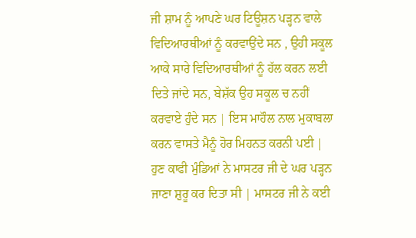ਜੀ ਸ਼ਾਮ ਨੂੰ ਆਪਣੇ ਘਰ ਟਿਊਸ਼ਨ ਪੜ੍ਹਨ ਵਾਲੇ ਵਿਦਿਆਰਥੀਆਂ ਨੂੰ ਕਰਵਾਉਂਦੇ ਸਨ , ਉਹੀ ਸਕੂਲ ਆਕੇ ਸਾਰੇ ਵਿਦਿਆਰਥੀਆਂ ਨੂੰ ਹੱਲ ਕਰਨ ਲਈ ਦਿਤੇ ਜਾਂਦੇ ਸਨ, ਬੇਸ਼ੱਕ ਉਹ ਸਕੂਲ ਚ ਨਹੀਂ ਕਰਵਾਏ ਹੁੰਦੇ ਸਨ | ਇਸ ਮਾਹੌਲ ਨਾਲ ਮੁਕਾਬਲਾ ਕਰਨ ਵਾਸਤੇ ਮੈਨੂੰ ਹੋਰ ਮਿਹਨਤ ਕਰਨੀ ਪਈ | ਹੁਣ ਕਾਫੀ ਮੁੰਡਿਆਂ ਨੇ ਮਾਸਟਰ ਜੀ ਦੇ ਘਰ ਪੜ੍ਹਨ ਜਾਣਾ ਸ਼ੁਰੂ ਕਰ ਦਿਤਾ ਸੀ | ਮਾਸਟਰ ਜੀ ਨੇ ਕਈ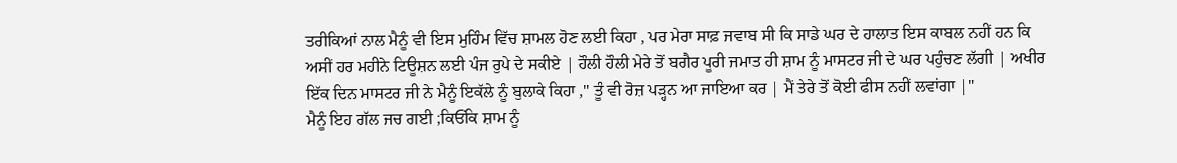ਤਰੀਕਿਆਂ ਨਾਲ ਮੈਨੂੰ ਵੀ ਇਸ ਮੁਹਿੰਮ ਵਿੱਚ ਸ਼ਾਮਲ ਹੋਣ ਲਈ ਕਿਹਾ , ਪਰ ਮੇਰਾ ਸਾਫ਼ ਜਵਾਬ ਸੀ ਕਿ ਸਾਡੇ ਘਰ ਦੇ ਹਾਲਾਤ ਇਸ ਕਾਬਲ ਨਹੀਂ ਹਨ ਕਿ ਅਸੀਂ ਹਰ ਮਹੀਨੇ ਟਿਊਸ਼ਨ ਲਈ ਪੰਜ ਰੁਪੇ ਦੇ ਸਕੀਏ | ਹੌਲੀ ਹੌਲੀ ਮੇਰੇ ਤੋਂ ਬਗੈਰ ਪੂਰੀ ਜਮਾਤ ਹੀ ਸ਼ਾਮ ਨੂੰ ਮਾਸਟਰ ਜੀ ਦੇ ਘਰ ਪਹੁੰਚਣ ਲੱਗੀ | ਅਖੀਰ ਇੱਕ ਦਿਨ ਮਾਸਟਰ ਜੀ ਨੇ ਮੈਨੂੰ ਇਕੱਲੇ ਨੂੰ ਬੁਲਾਕੇ ਕਿਹਾ ," ਤੂੰ ਵੀ ਰੋਜ਼ ਪੜ੍ਹਨ ਆ ਜਾਇਆ ਕਰ | ਮੈਂ ਤੇਰੇ ਤੋਂ ਕੋਈ ਫੀਸ ਨਹੀਂ ਲਵਾਂਗਾ |"
ਮੈਨੂੰ ਇਹ ਗੱਲ ਜਚ ਗਈ ;ਕਿਓਂਕਿ ਸ਼ਾਮ ਨੂੰ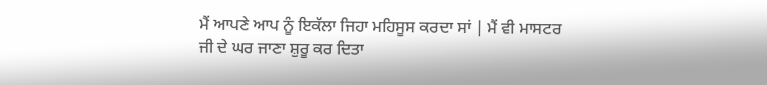ਮੈਂ ਆਪਣੇ ਆਪ ਨੂੰ ਇਕੱਲਾ ਜਿਹਾ ਮਹਿਸੂਸ ਕਰਦਾ ਸਾਂ | ਮੈਂ ਵੀ ਮਾਸਟਰ ਜੀ ਦੇ ਘਰ ਜਾਣਾ ਸ਼ੁਰੂ ਕਰ ਦਿਤਾ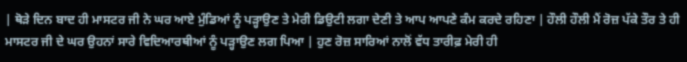| ਥੋੜੇ ਦਿਨ ਬਾਦ ਹੀ ਮਾਸਟਰ ਜੀ ਨੇ ਘਰ ਆਏ ਮੁੰਡਿਆਂ ਨੂੰ ਪੜ੍ਹਾਉਣ ਤੇ ਮੇਰੀ ਡਿਉਟੀ ਲਗਾ ਦੇਣੀ ਤੇ ਆਪ ਆਪਣੇ ਕੰਮ ਕਰਦੇ ਰਹਿਣਾ | ਹੌਲੀ ਹੌਲੀ ਮੈਂ ਰੋਜ਼ ਪੱਕੇ ਤੌਰ ਤੇ ਹੀ ਮਾਸਟਰ ਜੀ ਦੇ ਘਰ ਉਹਨਾਂ ਸਾਰੇ ਵਿਦਿਆਰਥੀਆਂ ਨੂੰ ਪੜ੍ਹਾਉਣ ਲਗ ਪਿਆ | ਹੁਣ ਰੋਜ਼ ਸਾਰਿਆਂ ਨਾਲੋਂ ਵੱਧ ਤਾਰੀਫ਼ ਮੇਰੀ ਹੀ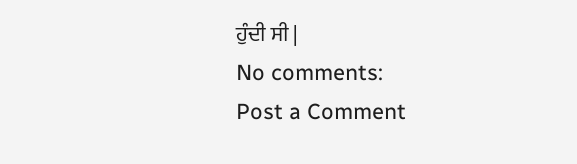ਹੁੰਦੀ ਸੀ |
No comments:
Post a Comment